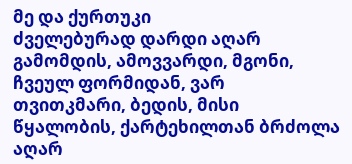მე და ქურთუკი
ძველებურად დარდი აღარ გამომდის, ამოვვარდი, მგონი, ჩვეულ ფორმიდან, ვარ თვითკმარი, ბედის, მისი წყალობის, ქარტეხილთან ბრძოლა აღარ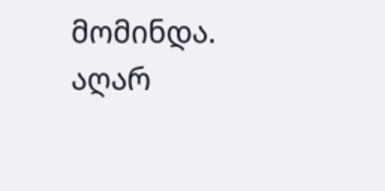მომინდა. აღარ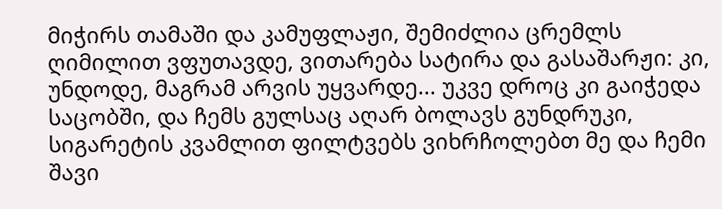მიჭირს თამაში და კამუფლაჟი, შემიძლია ცრემლს ღიმილით ვფუთავდე, ვითარება სატირა და გასაშარჟი: კი, უნდოდე, მაგრამ არვის უყვარდე... უკვე დროც კი გაიჭედა საცობში, და ჩემს გულსაც აღარ ბოლავს გუნდრუკი, სიგარეტის კვამლით ფილტვებს ვიხრჩოლებთ მე და ჩემი შავი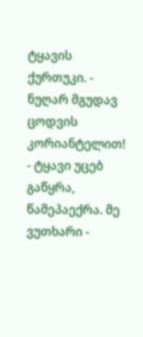ტყავის ქურთუკი. - ნუღარ მგუდავ ცოდვის კორიანტელით! - ტყავი უცებ გაწყრა, წამეპაექრა. მე ვუთხარი -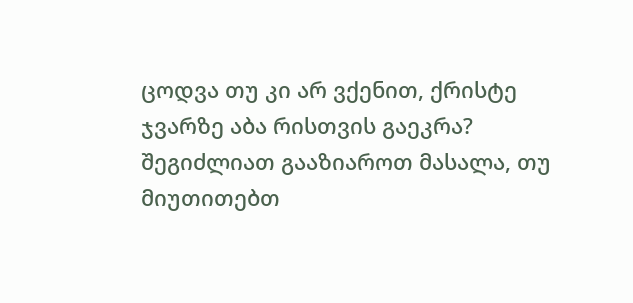ცოდვა თუ კი არ ვქენით, ქრისტე ჯვარზე აბა რისთვის გაეკრა?
შეგიძლიათ გააზიაროთ მასალა, თუ მიუთითებთ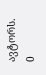ავტორს.
0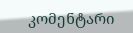კომენტარი